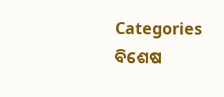Categories
ବିଶେଷ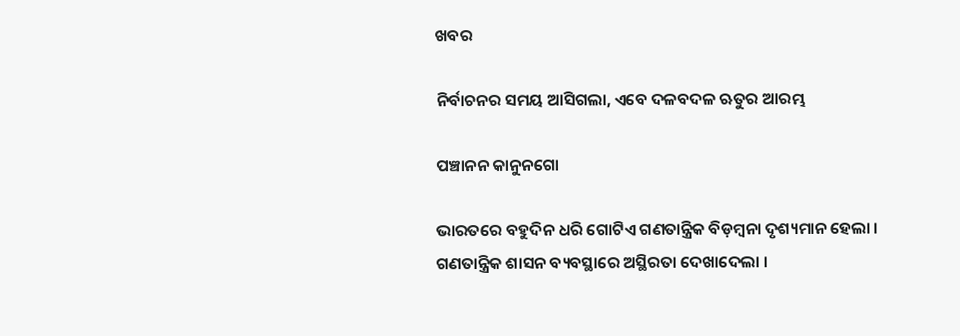ଖବର

ନିର୍ବାଚନର ସମୟ ଆସିଗଲା, ଏବେ ଦଳବଦଳ ଋତୁର ଆରମ୍ଭ

ପଞ୍ଚାନନ କାନୁନଗୋ

ଭାରତରେ ବହୁଦିନ ଧରି ଗୋଟିଏ ଗଣତାନ୍ତ୍ରିକ ବିଡ଼ମ୍ବନା ଦୃଶ୍ୟମାନ ହେଲା । ଗଣତାନ୍ତ୍ରିକ ଶାସନ ବ୍ୟବସ୍ଥାରେ ଅସ୍ଥିରତା ଦେଖାଦେଲା ।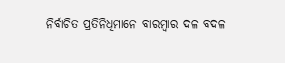ନିର୍ବାଚିତ ପ୍ରତିନିଧିମାନେ ବାରମ୍ବାର ଦଳ ବଦଳ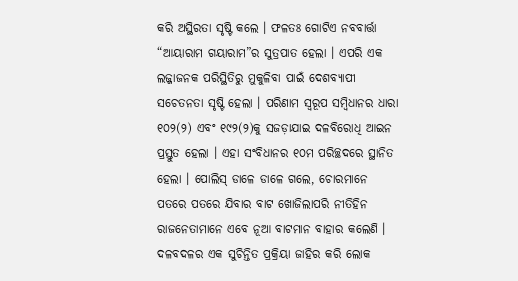କରି ଅସ୍ଥିରତା ସୃଷ୍ଟି କଲେ । ଫଳତଃ ଗୋଟିଏ ନବବାର୍ତ୍ତା “ଆୟାରାମ ଗୟାରାମ”ର ସୁତ୍ରପାତ ହେଲା । ଏପରି ଏକ ଲଜ୍ଜାଜନକ ପରିସ୍ଥିତିରୁ ମୁକୁଳିବା ପାଇଁ ଦେଶବ୍ୟାପୀ ସଚେତନତା ସୃଷ୍ଟି ହେଲା । ପରିଣାମ ସ୍ୱରୂପ ସମ୍ବିଧାନର ଧାରା ୧୦୨(୨) ଏବଂ ୧୯୨(୨)କୁ ସଜଡ଼ାଯାଇ ଦଳବିରୋଧି ଆଇନ ପ୍ରସ୍ତୁତ ହେଲା । ଏହା ସଂବିଧାନର ୧୦ମ ପରିଚ୍ଛଦରେ ସ୍ଥାନିତ ହେଲା । ପୋଲିସ୍ ଡାଳେ ଡାଳେ ଗଲେ, ଚୋରମାନେ ପତରେ ପତରେ ଯିବାର ବାଟ ଖୋଜିଲାପରି ନୀତିହିନ ରାଜନେତାମାନେ ଏବେ ନୂଆ ବାଟମାନ ବାହାର କଲେଣି । ଦଳବଦଳର ଏକ ସୁଚିନ୍ତିତ ପ୍ରକ୍ରିୟା ଜାହିର କରି ଲୋକ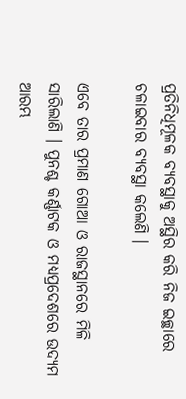ପ୍ରତିନିଧିମୂଳକ ବ୍ୟବସ୍ଥାକୁ ଅସ୍ଥିର କରି ନିଜ ଇଚ୍ଛାରେ ଚଳାଇବାର ବ୍ୟବସ୍ଥା କଲେଣି ।

ଏବେ ତାର ପ୍ରମାଣ ଗୋଆ ଓ ରାଜସ୍ଥାନରେ ମିଳି ସାରିଲାଣି । ପୁନଶ୍ଚ କର୍ଣ୍ଣାଟକ ଓ ମଧ୍ୟପ୍ରଦେଶରେ ଉଦ୍ୟମ ଆରମ୍ଭ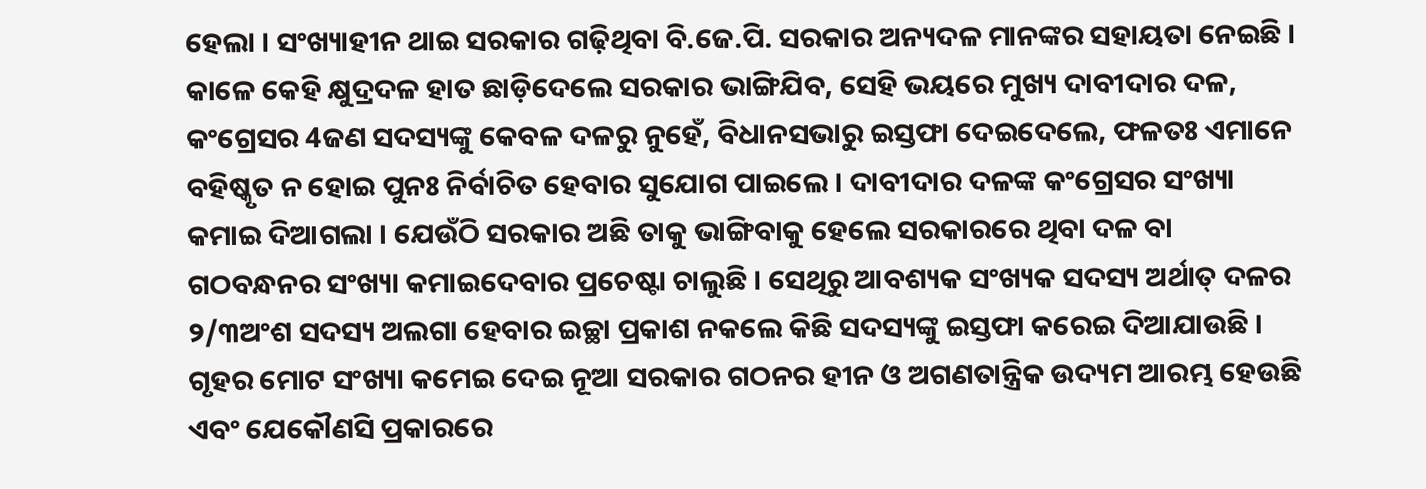ହେଲା । ସଂଖ୍ୟାହୀନ ଥାଇ ସରକାର ଗଢ଼ିଥିବା ବି.ଜେ.ପି. ସରକାର ଅନ୍ୟଦଳ ମାନଙ୍କର ସହାୟତା ନେଇଛି । କାଳେ କେହି କ୍ଷୁଦ୍ରଦଳ ହାତ ଛାଡ଼ିଦେଲେ ସରକାର ଭାଙ୍ଗିଯିବ, ସେହି ଭୟରେ ମୁଖ୍ୟ ଦାବୀଦାର ଦଳ, କଂଗ୍ରେସର 4ଜଣ ସଦସ୍ୟଙ୍କୁ କେବଳ ଦଳରୁ ନୁହେଁ, ବିଧାନସଭାରୁ ଇସ୍ତଫା ଦେଇଦେଲେ, ଫଳତଃ ଏମାନେ ବହିଷ୍କୃତ ନ ହୋଇ ପୁନଃ ନିର୍ବାଚିତ ହେବାର ସୁଯୋଗ ପାଇଲେ । ଦାବୀଦାର ଦଳଙ୍କ କଂଗ୍ରେସର ସଂଖ୍ୟା କମାଇ ଦିଆଗଲା । ଯେଉଁଠି ସରକାର ଅଛି ତାକୁ ଭାଙ୍ଗିବାକୁ ହେଲେ ସରକାରରେ ଥିବା ଦଳ ବା ଗଠବନ୍ଧନର ସଂଖ୍ୟା କମାଇଦେବାର ପ୍ରଚେଷ୍ଟା ଚାଲୁଛି । ସେଥିରୁ ଆବଶ୍ୟକ ସଂଖ୍ୟକ ସଦସ୍ୟ ଅର୍ଥାତ୍ ଦଳର ୨/୩ଅଂଶ ସଦସ୍ୟ ଅଲଗା ହେବାର ଇଚ୍ଛା ପ୍ରକାଶ ନକଲେ କିଛି ସଦସ୍ୟଙ୍କୁ ଇସ୍ତଫା କରେଇ ଦିଆଯାଉଛି । ଗୃହର ମୋଟ ସଂଖ୍ୟା କମେଇ ଦେଇ ନୂଆ ସରକାର ଗଠନର ହୀନ ଓ ଅଗଣତାନ୍ତ୍ରିକ ଉଦ୍ୟମ ଆରମ୍ଭ ହେଉଛି ଏବଂ ଯେକୌଣସି ପ୍ରକାରରେ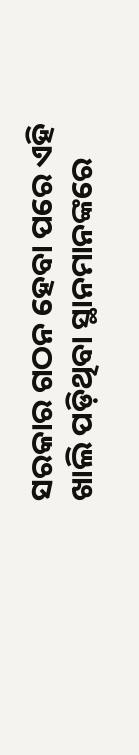ସରକାର ଗଠନ ହେବା ପରେ ଏହି ଖାଲି ପଡ଼ିଥିବା ସ୍ଥାନମାନଙ୍କରେ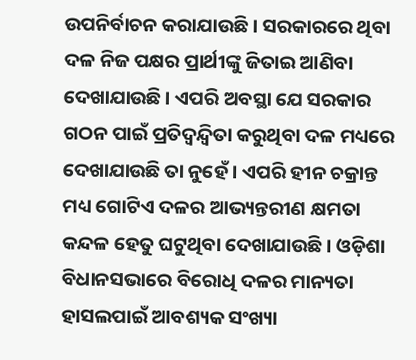ଉପନିର୍ବାଚନ କରାଯାଉଛି । ସରକାରରେ ଥିବା ଦଳ ନିଜ ପକ୍ଷର ପ୍ରାର୍ଥୀଙ୍କୁ ଜିତାଇ ଆଣିବା ଦେଖାଯାଉଛି । ଏପରି ଅବସ୍ଥା ଯେ ସରକାର ଗଠନ ପାଇଁ ପ୍ରତିଦ୍ୱନ୍ଦ୍ୱିତା କରୁଥିବା ଦଳ ମଧ୍ୟରେ ଦେଖାଯାଉଛି ତା ନୁହେଁ । ଏପରି ହୀନ ଚକ୍ରାନ୍ତ ମଧ୍ୟ ଗୋଟିଏ ଦଳର ଆଭ୍ୟନ୍ତରୀଣ କ୍ଷମତା କନ୍ଦଳ ହେତୁ ଘଟୁଥିବା ଦେଖାଯାଉଛି । ଓଡ଼ିଶା ବିଧାନସଭାରେ ବିରୋଧି ଦଳର ମାନ୍ୟତା ହାସଲପାଇଁ ଆବଶ୍ୟକ ସଂଖ୍ୟା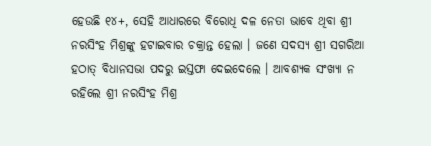ହେଉଛି ୧୪+, ସେହି ଆଧାରରେ ବିରୋଧି ଦଳ ନେତା ଭାବେ ଥିବା ଶ୍ରୀ ନରସିଂହ ମିଶ୍ରଙ୍କୁ ହଟାଇବାର ଚକ୍ରାନ୍ତ ହେଲା । ଜଣେ ସଦସ୍ୟ ଶ୍ରୀ ସଗରିଆ ହଠାତ୍ ବିଧାନସଭା ପଦରୁ ଇସ୍ତଫା ଦେଇଦେଲେ । ଆବଶ୍ୟକ ସଂଖ୍ୟା ନ ରହିଲେ ଶ୍ରୀ ନରସିଂହ ମିଶ୍ର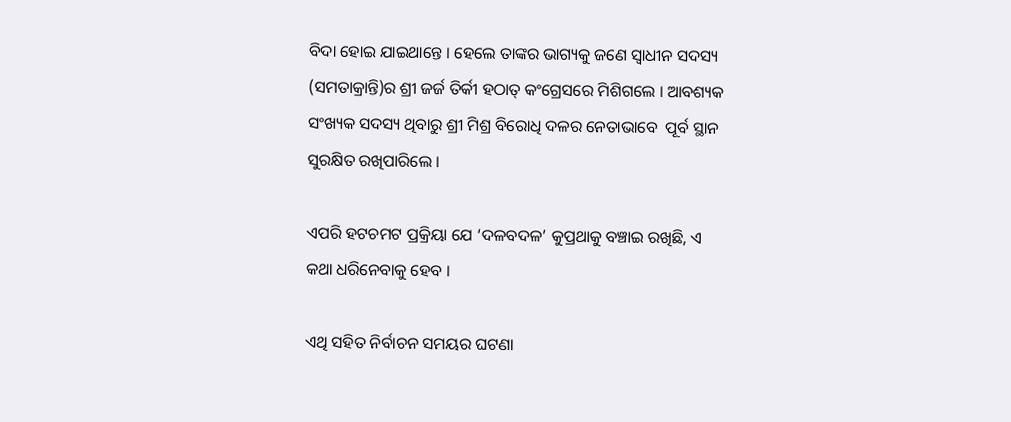ବିଦା ହୋଇ ଯାଇଥାନ୍ତେ । ହେଲେ ତାଙ୍କର ଭାଗ୍ୟକୁ ଜଣେ ସ୍ୱାଧୀନ ସଦସ୍ୟ (ସମତାକ୍ରାନ୍ତି)ର ଶ୍ରୀ ଜର୍ଜ ତିର୍କୀ ହଠାତ୍ କଂଗ୍ରେସରେ ମିଶିଗଲେ । ଆବଶ୍ୟକ ସଂଖ୍ୟକ ସଦସ୍ୟ ଥିବାରୁ ଶ୍ରୀ ମିଶ୍ର ବିରୋଧି ଦଳର ନେତାଭାବେ  ପୂର୍ବ ସ୍ଥାନ ସୁରକ୍ଷିତ ରଖିପାରିଲେ ।

ଏପରି ହଟଚମଟ ପ୍ରକ୍ରିୟା ଯେ ‘ଦଳବଦଳ’ କୁପ୍ରଥାକୁ ବଞ୍ଚାଇ ରଖିଛି, ଏ କଥା ଧରିନେବାକୁ ହେବ ।

ଏଥି ସହିତ ନିର୍ବାଚନ ସମୟର ଘଟଣା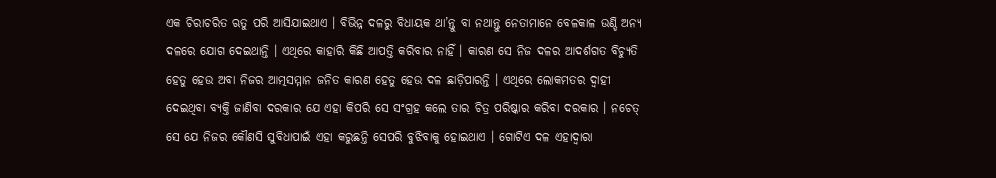ଏକ ଚିରାଚରିତ ଋତୁ ପରି ଆସିଯାଇଥାଏ । ବିଭିନ୍ନ ଦଳରୁ ବିଧାୟକ ଥା’ନ୍ତୁ ବା ନଥାନ୍ତୁ ନେତାମାନେ ବେଳକାଳ ଉଣ୍ଡି ଅନ୍ୟ ଦଳରେ ଯୋଗ ଦେଇଥାନ୍ତି । ଏଥିରେ କାହାରି କିଛି ଆପତ୍ତି କରିବାର ନାହିଁ । କାରଣ ସେ ନିଜ ଦଳର ଆଦର୍ଶଗତ ବିଚ୍ୟୁତି ହେତୁ ହେଉ ଅବା ନିଜର ଆତ୍ମସମ୍ମାନ ଜନିତ କାରଣ ହେତୁ ହେଉ ଦଳ ଛାଡ଼ିପାରନ୍ତି । ଏଥିରେ ଲୋକମତର ଦ୍ୱାହୀ ଦେଇଥିବା ବ୍ୟକ୍ତି ଜାଣିବା ଦରକାର ଯେ ଏହା କିପରି ସେ ସଂଗ୍ରହ କଲେ ତାର ଚିତ୍ର ପରିଷ୍କାର କରିବା ଦରକାର । ନଚେତ୍ ସେ ଯେ ନିଜର କୌଣସି ସୁବିଧାପାଇଁ ଏହା କରୁଛନ୍ତି ସେପରି ବୁଝିବାକୁ ହୋଇଥାଏ । ଗୋଟିଏ ଦଳ ଏହାଦ୍ୱାରା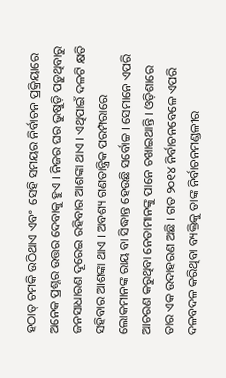ହଠାତ୍ ଚମକି ଉଠିଥାଏ ଏବଂ  ସେହି ସମୟର ନିର୍ବାଚନ ପ୍ରକ୍ରିୟାରେ ଅନେକ ପ୍ରଶ୍ନର ଉତ୍ତର ଦେବାକୁ ହୁଏ । ନିଜର ଘର ଭୁଷୁଡ଼ି ପଡ଼ୁଥିବାରୁ ଜନସାଧାରଣ ଦୂରେଇ ରହିବାର ଆଶଙ୍କା ଥାଏ । ଏଥିପାଇଁ ଦଳଟି କ୍ଷତି ସହିବାର ଆଶଙ୍କା ଥାଏ । ଅବଶ୍ୟ ଗଣତାନ୍ତ୍ରିକ ପରମ୍ପରାରେ ଲୋକମାନଙ୍କ ରାୟ ବା ସିଦ୍ଧାନ୍ତ ହେଉଛି ସର୍ବୋଚ୍ଚ । ସେମାନେ ଏପରି ଆଚରଣ କରୁଥିବା ନେତାମାନଙ୍କୁ ପାନେ ଚଖାଇଥାନ୍ତି । ଓଡ଼ିଶାରେ ତାର ଏକ ଉଦାହରଣ ଅଛି । ଗତ ୨୦୧୪ ନିର୍ବାଚନବେଳେ ଏପରି ଦଳବଦଳ କରିଥିବା ବ୍ୟକ୍ତିକୁ ତାଙ୍କ ନିର୍ବାଚନମଣ୍ଡଳୀର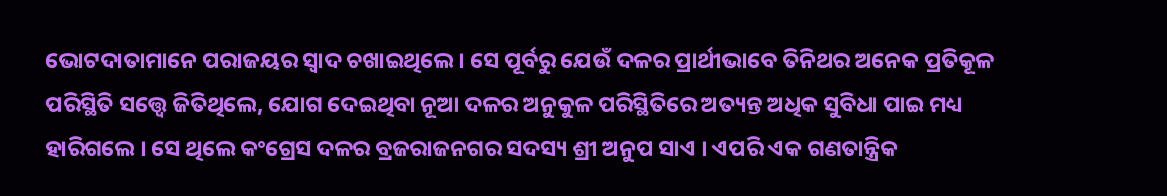ଭୋଟଦାତାମାନେ ପରାଜୟର ସ୍ୱାଦ ଚଖାଇଥିଲେ । ସେ ପୂର୍ବରୁ ଯେଉଁ ଦଳର ପ୍ରାର୍ଥୀଭାବେ ତିନିଥର ଅନେକ ପ୍ରତିକୂଳ ପରିସ୍ଥିତି ସତ୍ତ୍ୱେ ଜିତିଥିଲେ, ଯୋଗ ଦେଇଥିବା ନୂଆ ଦଳର ଅନୁକୁଳ ପରିସ୍ଥିତିରେ ଅତ୍ୟନ୍ତ ଅଧିକ ସୁବିଧା ପାଇ ମଧ୍ୟ ହାରିଗଲେ । ସେ ଥିଲେ କଂଗ୍ରେସ ଦଳର ବ୍ରଜରାଜନଗର ସଦସ୍ୟ ଶ୍ରୀ ଅନୁପ ସାଏ । ଏପରି ଏକ ଗଣତାନ୍ତ୍ରିକ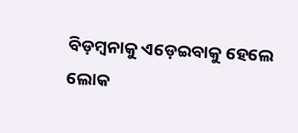ବିଡ଼ମ୍ବନାକୁ ଏଡ଼େଇବାକୁ ହେଲେ ଲୋକ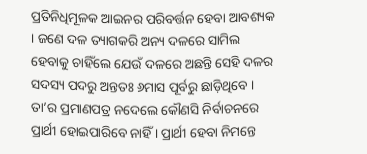ପ୍ରତିନିଧିମୂଳକ ଆଇନର ପରିବର୍ତ୍ତନ ହେବା ଆବଶ୍ୟକ । ଜଣେ ଦଳ ତ୍ୟାଗକରି ଅନ୍ୟ ଦଳରେ ସାମିଲ ହେବାକୁ ଚାହିଁଲେ ଯେଉଁ ଦଳରେ ଅଛନ୍ତି ସେହି ଦଳର ସଦସ୍ୟ ପଦରୁ ଅନ୍ତତଃ ୬ମାସ ପୂର୍ବରୁ ଛାଡ଼ିଥିବେ । ତା’ର ପ୍ରମାଣପତ୍ର ନଦେଲେ କୌଣସି ନିର୍ବାଚନରେ ପ୍ରାର୍ଥୀ ହୋଇପାରିବେ ନାହିଁ । ପ୍ରାର୍ଥୀ ହେବା ନିମନ୍ତେ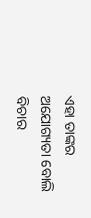ଏହା ତାଙ୍କର ଅଯୋଗ୍ୟତା ବୋଲି ବିଚାର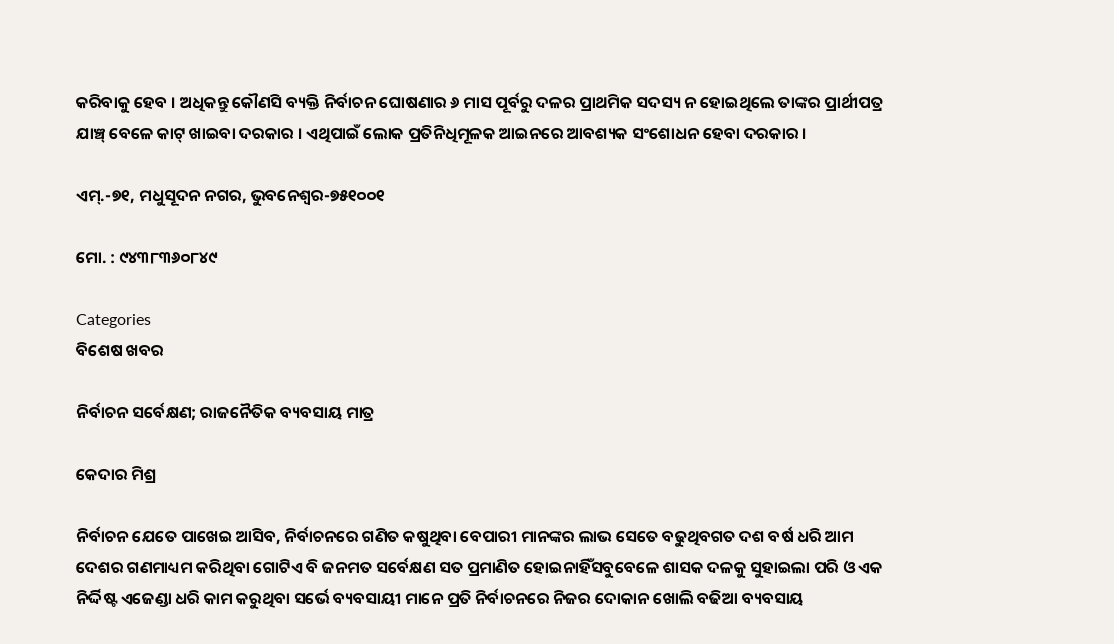କରିବାକୁ ହେବ । ଅଧିକନ୍ତୁ କୌଣସି ବ୍ୟକ୍ତି ନିର୍ବାଚନ ଘୋଷଣାର ୬ ମାସ ପୂର୍ବରୁ ଦଳର ପ୍ରାଥମିକ ସଦସ୍ୟ ନ ହୋଇଥିଲେ ତାଙ୍କର ପ୍ରାର୍ଥୀପତ୍ର ଯାଞ୍ଚ୍ ବେଳେ କାଟ୍ ଖାଇବା ଦରକାର । ଏଥିପାଇଁ ଲୋକ ପ୍ରତିନିଧିମୂଳକ ଆଇନରେ ଆବଶ୍ୟକ ସଂଶୋଧନ ହେବା ଦରକାର ।

ଏମ୍.-୭୧, ମଧୁସୂଦନ ନଗର, ଭୁବନେଶ୍ୱର-୭୫୧୦୦୧

ମୋ. : ୯୪୩୮୩୬୦୮୪୯

Categories
ବିଶେଷ ଖବର

ନିର୍ବାଚନ ସର୍ବେକ୍ଷଣ; ରାଜନୈତିକ ବ୍ୟବସାୟ ମାତ୍ର

କେଦାର ମିଶ୍ର

ନିର୍ବାଚନ ଯେତେ ପାଖେଇ ଆସିବ, ନିର୍ବାଚନରେ ଗଣିତ କଷୁଥିବା ବେପାରୀ ମାନଙ୍କର ଲାଭ ସେତେ ବଢୁଥିବଗତ ଦଶ ବର୍ଷ ଧରି ଆମ ଦେଶର ଗଣମାଧ୍ୟମ କରିଥିବା ଗୋଟିଏ ବି ଜନମତ ସର୍ବେକ୍ଷଣ ସତ ପ୍ରମାଣିତ ହୋଇନାହିଁସବୁବେଳେ ଶାସକ ଦଳକୁ ସୁହାଇଲା ପରି ଓ ଏକ ନିର୍ଦ୍ଦିଷ୍ଟ ଏଜେଣ୍ଡା ଧରି କାମ କରୁଥିବା ସର୍ଭେ ବ୍ୟବସାୟୀ ମାନେ ପ୍ରତି ନିର୍ବାଚନରେ ନିଜର ଦୋକାନ ଖୋଲି ବଢିଆ ବ୍ୟବସାୟ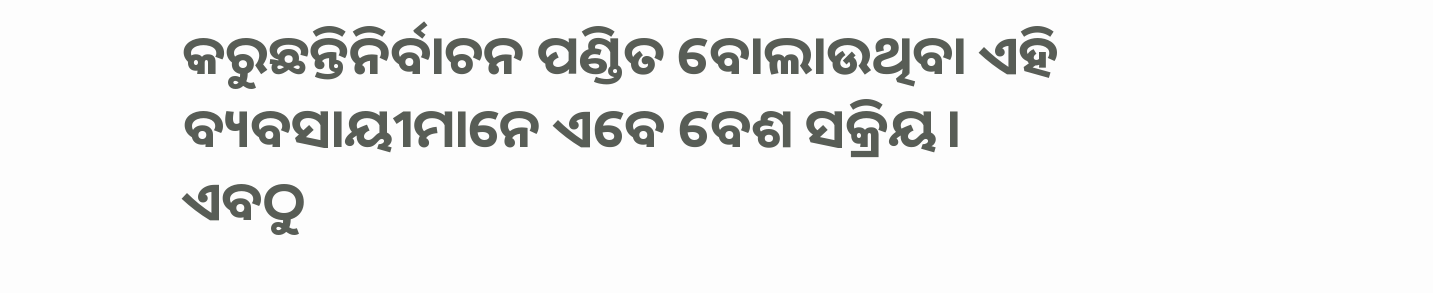କରୁଛନ୍ତିନିର୍ବାଚନ ପଣ୍ଡିତ ବୋଲାଉଥିବା ଏହି ବ୍ୟବସାୟୀମାନେ ଏବେ ବେଶ ସକ୍ରିୟ। ଏବଠୁ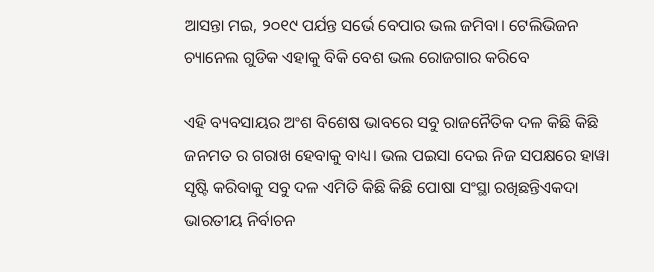ଆସନ୍ତା ମଇ, ୨୦୧୯ ପର୍ଯନ୍ତ ସର୍ଭେ ବେପାର ଭଲ ଜମିବା। ଟେଲିଭିଜନ ଚ୍ୟାନେଲ ଗୁଡିକ ଏହାକୁ ବିକି ବେଶ ଭଲ ରୋଜଗାର କରିବେ

ଏହି ବ୍ୟବସାୟର ଅଂଶ ବିଶେଷ ଭାବରେ ସବୁ ରାଜନୈତିକ ଦଳ କିଛି କିଛି ଜନମତ ର ଗରାଖ ହେବାକୁ ବାଧ୍ୟ। ଭଲ ପଇସା ଦେଇ ନିଜ ସପକ୍ଷରେ ହାୱା ସୃଷ୍ଟି କରିବାକୁ ସବୁ ଦଳ ଏମିତି କିଛି କିଛି ପୋଷା ସଂସ୍ଥା ରଖିଛନ୍ତିଏକଦା ଭାରତୀୟ ନିର୍ବାଚନ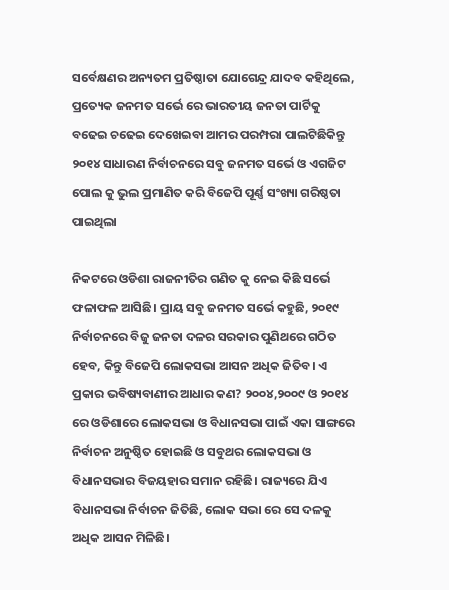ସର୍ବେକ୍ଷଣର ଅନ୍ୟତମ ପ୍ରତିଷ୍ଠାତା ଯୋଗେନ୍ଦ୍ର ଯାଦବ କହିଥିଲେ, ପ୍ରତ୍ୟେକ ଜନମତ ସର୍ଭେ ରେ ଭାରତୀୟ ଜନତା ପାର୍ଟିକୁ ବଢେଇ ଚଢେଇ ଦେଖେଇବା ଆମର ପରମ୍ପରା ପାଲଟିଛିକିନ୍ତୁ ୨୦୧୪ ସାଧାରଣ ନିର୍ବାଚନରେ ସବୁ ଜନମତ ସର୍ଭେ ଓ ଏଗଜିଟ ପୋଲ କୁ ଭୁଲ ପ୍ରମାଣିତ କରି ବିଜେପି ପୂର୍ଣ୍ଣ ସଂଖ୍ୟା ଗରିଷ୍ଠତା ପାଇଥିଲା

ନିକଟରେ ଓଡିଶା ରାଜନୀତିର ଗଣିତ କୁ ନେଇ କିଛି ସର୍ଭେ ଫଳାଫଳ ଆସିଛି। ପ୍ରାୟ ସବୁ ଜନମତ ସର୍ଭେ କହୁଛି, ୨୦୧୯ ନିର୍ବାଚନରେ ବିଜୁ ଜନତା ଦଳର ସରକାର ପୁଣିଥରେ ଗଠିତ ହେବ, କିନ୍ତୁ ବିଜେପି ଲୋକସଭା ଆସନ ଅଧିକ ଜିତିବ। ଏ ପ୍ରକାର ଭବିଷ୍ୟବାଣୀର ଆଧାର କଣ? ୨୦୦୪,୨୦୦୯ ଓ ୨୦୧୪ ରେ ଓଡିଶାରେ ଲୋକସଭା ଓ ବିଧାନସଭା ପାଇଁ ଏକା ସାଙ୍ଗରେ ନିର୍ବାଚନ ଅନୁଷ୍ଠିତ ହୋଇଛି ଓ ସବୁଥର ଲୋକସଭା ଓ ବିଧାନସଭାର ବିଜୟହାର ସମାନ ରହିଛି। ରାଜ୍ୟରେ ଯିଏ ବିଧାନସଭା ନିର୍ବାଚନ ଜିତିଛି, ଲୋକ ସଭା ରେ ସେ ଦଳକୁ ଅଧିକ ଆସନ ମିଳିଛି।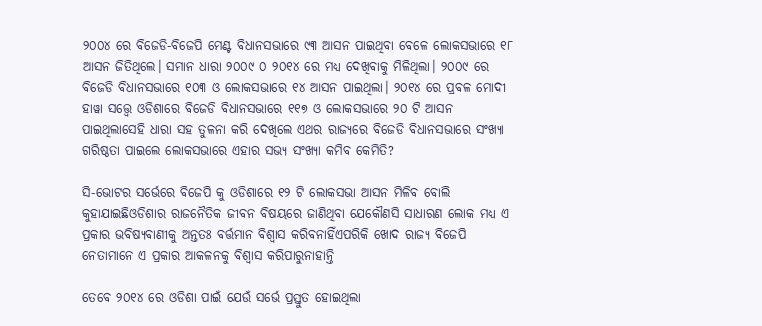୨୦୦୪ ରେ ବିଜେଡି-ବିଜେପି ମେଣ୍ଟ ବିଧାନସଭାରେ ୯୩ ଆସନ ପାଇଥିବା ବେଳେ ଲୋକସଭାରେ ୧୮ ଆସନ ଜିତିଥିଲେ। ସମାନ ଧାରା ୨୦୦୯ ୦ ୨୦୧୪ ରେ ମଧ୍ୟ ଦେଖିବାକୁ ମିଳିଥିଲା। ୨୦୦୯ ରେ ବିଜେଡି ବିଧାନସଭାରେ ୧୦୩ ଓ ଲୋକସଭାରେ ୧୪ ଆସନ ପାଇଥିଲା। ୨୦୧୪ ରେ ପ୍ରବଳ ମୋଦୀ ହାୱା ସତ୍ତ୍ୱେ ଓଡିଶାରେ ବିଜେଡି ବିଧାନସଭାରେ ୧୧୭ ଓ ଲୋକସଭାରେ ୨୦ ଟି ଆସନ ପାଇଥିଲାସେହି ଧାରା ସହ ତୁଳନା କରି ଦେଖିଲେ ଏଥର ରାଜ୍ୟରେ ବିଜେଡି ବିଧାନସଭାରେ ସଂଖ୍ୟା ଗରିଷ୍ଠତା ପାଇଲେ ଲୋକସଭାରେ ଏହାର ସଭ୍ୟ ସଂଖ୍ୟା କମିବ କେମିତି?

ସି-ଭୋଟର ସର୍ଭେରେ ବିଜେପି କୁ ଓଡିଶାରେ ୧୨ ଟି ଲୋକସଭା ଆସନ ମିଳିବ ବୋଲି କୁହାଯାଇଛିଓଡିଶାର ରାଜନୈତିକ ଜୀବନ ବିଷୟରେ ଜାଣିଥିବା ଯେକୌଣସି ସାଧାରଣ ଲୋକ ମଧ୍ୟ ଏ ପ୍ରକାର ଭବିଷ୍ୟବାଣୀକୁ ଅନ୍ତତଃ ବର୍ତ୍ତମାନ ବିଶ୍ଵାସ କରିବନାହିଁଏପରିକି ଖୋଦ ରାଜ୍ୟ ବିଜେପି ନେତାମାନେ ଏ ପ୍ରକାର ଆକଳନକୁ ବିଶ୍ଵାସ କରିପାରୁନାହାନ୍ତି

ତେବେ ୨୦୧୪ ରେ ଓଡିଶା ପାଇଁ ଯେଉଁ ସର୍ଭେ ପ୍ରସ୍ତୁତ ହୋଇଥିଲା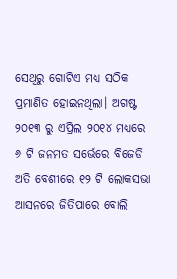ସେଥିରୁ ଗୋଟିଏ ମଧ୍ୟ ସଠିକ ପ୍ରମାଣିତ ହୋଇନଥିଲା। ଅଗଷ୍ଟ ୨୦୧୩ ରୁ ଏପ୍ରିଲ ୨୦୧୪ ମଧ୍ୟରେ ୬ ଟି ଜନମତ ସର୍ଭେରେ ବିଜେଡି ଅତି ବେଶୀରେ ୧୨ ଟି ଲୋକସଭା ଆସନରେ ଜିତିପାରେ ବୋଲି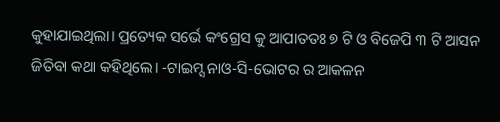କୁହାଯାଇଥିଲା। ପ୍ରତ୍ୟେକ ସର୍ଭେ କଂଗ୍ରେସ କୁ ଆପାତତଃ ୭ ଟି ଓ ବିଜେପି ୩ ଟି ଆସନ ଜିତିବା କଥା କହିଥିଲେ। -ଟାଇମ୍ସ ନାଓ-ସି-ଭୋଟର ର ଆକଳନ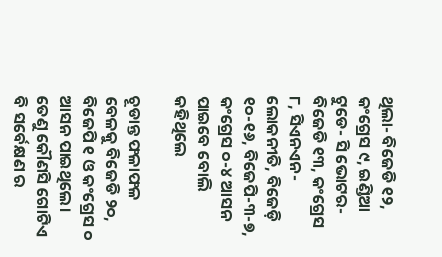ଥିଲା- ବିଜେଡି ୧୨, କଂଗ୍ରେସ ୯, ଇଣ୍ଡିଆ ଟୁଡେ- ସି ଭୋଟର- ବିଜେଡି ୧୩, କଂଗ୍ରେସ ୮, ସିଏନଏନ-ଲୋକନୀତି, ବିଜେଡ଼ି ୧୦-୧୬, ବିଜେପି-୩-୭, କଂଗ୍ରେସ ୦-୪ ଆସନ ପାଇବେ ବୋଲି କହିଥିଲେ

ଚୂଡାନ୍ତ ଫଳାଫଳ ବେଳକୁ ବିଜେଡି ୨୦, ବିଜେପି ୧ ଓ କଂଗ୍ରେସ ୦ ଆସନ ପାଇଥିଲେ। ତେଣୁ କୌଣସି ଗୋଟିଏ ବି ସର୍ବେକ୍ଷଣ ର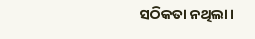ସଠିକତା ନଥିଲା।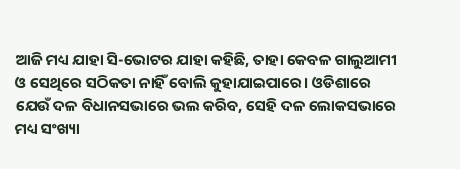ଆଜି ମଧ୍ୟ ଯାହା ସି-ଭୋଟର ଯାହା କହିଛି, ତାହା କେବଳ ଗାଲୁଆମୀ ଓ ସେଥିରେ ସଠିକତା ନାହିଁ ବୋଲି କୁହାଯାଇପାରେ। ଓଡିଶାରେ ଯେଉଁ ଦଳ ବିଧାନସଭାରେ ଭଲ କରିବ, ସେହି ଦଳ ଲୋକସଭାରେ ମଧ୍ୟ ସଂଖ୍ୟା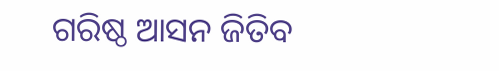ଗରିଷ୍ଠ ଆସନ ଜିତିବ